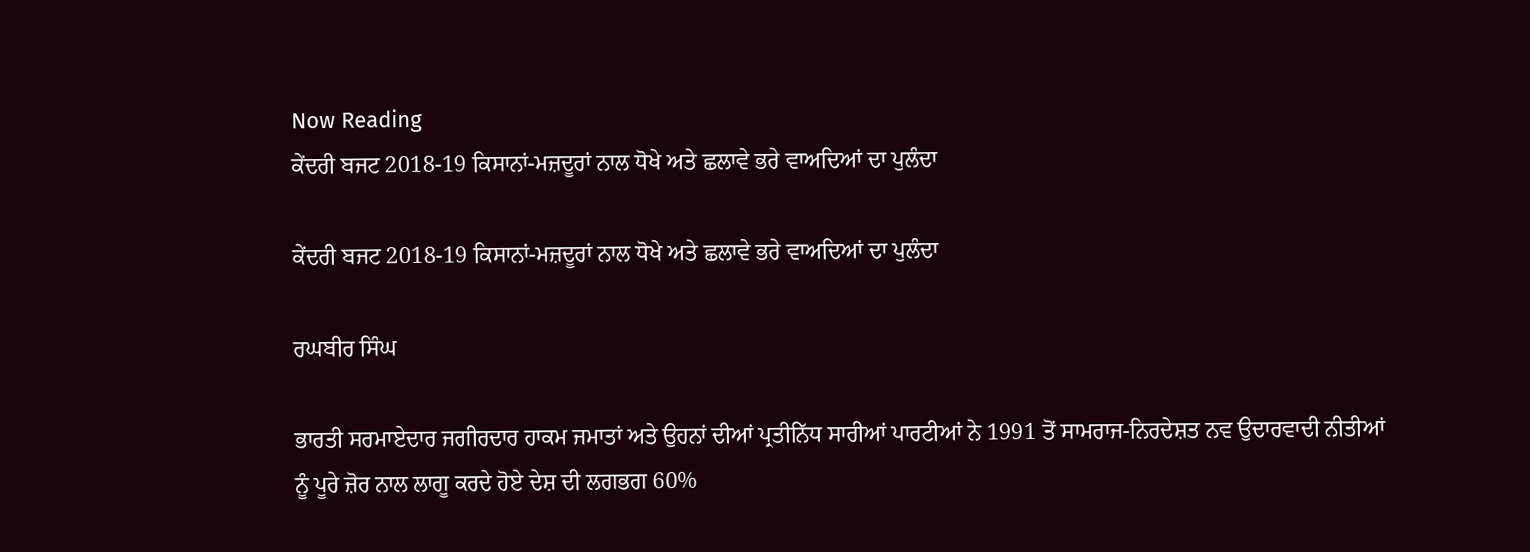Now Reading
ਕੇਂਦਰੀ ਬਜਟ 2018-19 ਕਿਸਾਨਾਂ-ਮਜ਼ਦੂਰਾਂ ਨਾਲ ਧੋਖੇ ਅਤੇ ਛਲਾਵੇ ਭਰੇ ਵਾਅਦਿਆਂ ਦਾ ਪੁਲੰਦਾ

ਕੇਂਦਰੀ ਬਜਟ 2018-19 ਕਿਸਾਨਾਂ-ਮਜ਼ਦੂਰਾਂ ਨਾਲ ਧੋਖੇ ਅਤੇ ਛਲਾਵੇ ਭਰੇ ਵਾਅਦਿਆਂ ਦਾ ਪੁਲੰਦਾ

ਰਘਬੀਰ ਸਿੰਘ

ਭਾਰਤੀ ਸਰਮਾਏਦਾਰ ਜਗੀਰਦਾਰ ਹਾਕਮ ਜਮਾਤਾਂ ਅਤੇ ਉਹਨਾਂ ਦੀਆਂ ਪ੍ਰਤੀਨਿੱਧ ਸਾਰੀਆਂ ਪਾਰਟੀਆਂ ਨੇ 1991 ਤੋਂ ਸਾਮਰਾਜ-ਨਿਰਦੇਸ਼ਤ ਨਵ ਉਦਾਰਵਾਦੀ ਨੀਤੀਆਂ ਨੂੰ ਪੂਰੇ ਜ਼ੋਰ ਨਾਲ ਲਾਗੂ ਕਰਦੇ ਹੋਏ ਦੇਸ਼ ਦੀ ਲਗਭਗ 60%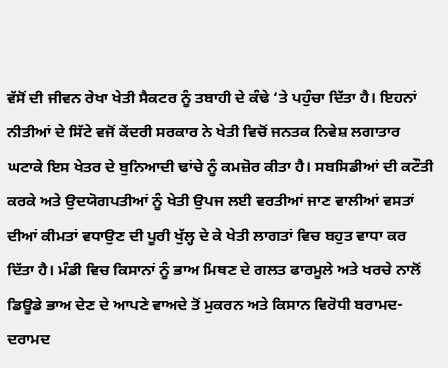ਵੱਸੋਂ ਦੀ ਜੀਵਨ ਰੇਖਾ ਖੇਤੀ ਸੈਕਟਰ ਨੂੰ ਤਬਾਹੀ ਦੇ ਕੰਢੇ ‘ਤੇ ਪਹੁੰਚਾ ਦਿੱਤਾ ਹੈ। ਇਹਨਾਂ ਨੀਤੀਆਂ ਦੇ ਸਿੱਟੇ ਵਜੋਂ ਕੇਂਦਰੀ ਸਰਕਾਰ ਨੇ ਖੇਤੀ ਵਿਚੋਂ ਜਨਤਕ ਨਿਵੇਸ਼ ਲਗਾਤਾਰ ਘਟਾਕੇ ਇਸ ਖੇਤਰ ਦੇ ਬੁਨਿਆਦੀ ਢਾਂਚੇ ਨੂੰ ਕਮਜ਼ੋਰ ਕੀਤਾ ਹੈ। ਸਬਸਿਡੀਆਂ ਦੀ ਕਟੌਤੀ ਕਰਕੇ ਅਤੇ ਉਦਯੋਗਪਤੀਆਂ ਨੂੰ ਖੇਤੀ ਉਪਜ ਲਈ ਵਰਤੀਆਂ ਜਾਣ ਵਾਲੀਆਂ ਵਸਤਾਂ ਦੀਆਂ ਕੀਮਤਾਂ ਵਧਾਉਣ ਦੀ ਪੂਰੀ ਖੁੱਲ੍ਹ ਦੇ ਕੇ ਖੇਤੀ ਲਾਗਤਾਂ ਵਿਚ ਬਹੁਤ ਵਾਧਾ ਕਰ ਦਿੱਤਾ ਹੈ। ਮੰਡੀ ਵਿਚ ਕਿਸਾਨਾਂ ਨੂੰ ਭਾਅ ਮਿਥਣ ਦੇ ਗਲਤ ਫਾਰਮੂਲੇ ਅਤੇ ਖਰਚੇ ਨਾਲੋਂ ਡਿਊਡੇ ਭਾਅ ਦੇਣ ਦੇ ਆਪਣੇ ਵਾਅਦੇ ਤੋਂ ਮੁਕਰਨ ਅਤੇ ਕਿਸਾਨ ਵਿਰੋਧੀ ਬਰਾਮਦ-ਦਰਾਮਦ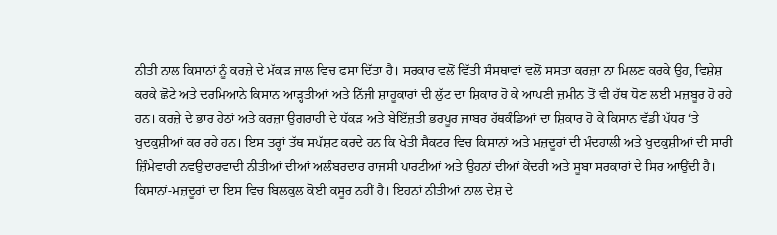ਨੀਤੀ ਨਾਲ ਕਿਸਾਨਾਂ ਨੂੰ ਕਰਜ਼ੇ ਦੇ ਮੱਕੜ ਜਾਲ ਵਿਚ ਫਸਾ ਦਿੱਤਾ ਹੈ। ਸਰਕਾਰ ਵਲੋਂ ਵਿੱਤੀ ਸੰਸਥਾਵਾਂ ਵਲੋਂ ਸਸਤਾ ਕਰਜ਼ਾ ਨਾ ਮਿਲਣ ਕਰਕੇ ਉਹ, ਵਿਸ਼ੇਸ਼ ਕਰਕੇ ਛੋਟੇ ਅਤੇ ਦਰਮਿਆਨੇ ਕਿਸਾਨ ਆੜ੍ਹਤੀਆਂ ਅਤੇ ਨਿੱਜੀ ਸ਼ਾਹੂਕਾਰਾਂ ਦੀ ਲੁੱਟ ਦਾ ਸ਼ਿਕਾਰ ਹੋ ਕੇ ਆਪਣੀ ਜ਼ਮੀਨ ਤੋਂ ਵੀ ਹੱਥ ਧੋਣ ਲਈ ਮਜ਼ਬੂਰ ਹੋ ਰਹੇ ਹਨ। ਕਰਜ਼ੇ ਦੇ ਭਾਰ ਹੇਠਾਂ ਅਤੇ ਕਰਜ਼ਾ ਉਗਰਾਹੀ ਦੇ ਧੱਕੜ ਅਤੇ ਬੇਇੱਜ਼ਤੀ ਭਰਪੂਰ ਜਾਬਰ ਹੱਥਕੰਡਿਆਂ ਦਾ ਸ਼ਿਕਾਰ ਹੋ ਕੇ ਕਿਸਾਨ ਵੱਡੀ ਪੱਧਰ ‘ਤੇ ਖੁਦਕੁਸ਼ੀਆਂ ਕਰ ਰਹੇ ਹਨ। ਇਸ ਤਰ੍ਹਾਂ ਤੱਥ ਸਪੱਸ਼ਟ ਕਰਦੇ ਹਨ ਕਿ ਖੇਤੀ ਸੈਕਟਰ ਵਿਚ ਕਿਸਾਨਾਂ ਅਤੇ ਮਜ਼ਦੂਰਾਂ ਦੀ ਮੰਦਹਾਲੀ ਅਤੇ ਖੁਦਕੁਸ਼ੀਆਂ ਦੀ ਸਾਰੀ ਜ਼ਿੰਮੇਵਾਰੀ ਨਵਉਦਾਰਵਾਦੀ ਨੀਤੀਆਂ ਦੀਆਂ ਅਲੰਬਰਦਾਰ ਰਾਜਸੀ ਪਾਰਟੀਆਂ ਅਤੇ ਉਹਨਾਂ ਦੀਆਂ ਕੇਂਦਰੀ ਅਤੇ ਸੂਬਾ ਸਰਕਾਰਾਂ ਦੇ ਸਿਰ ਆਉਂਦੀ ਹੈ। ਕਿਸਾਨਾਂ-ਮਜ਼ਦੂਰਾਂ ਦਾ ਇਸ ਵਿਚ ਬਿਲਕੁਲ ਕੋਈ ਕਸੂਰ ਨਹੀਂ ਹੈ। ਇਹਨਾਂ ਨੀਤੀਆਂ ਨਾਲ ਦੇਸ਼ ਦੇ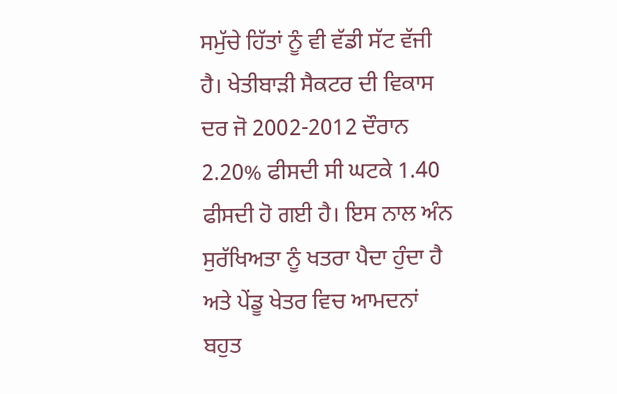ਸਮੁੱਚੇ ਹਿੱਤਾਂ ਨੂੰ ਵੀ ਵੱਡੀ ਸੱਟ ਵੱਜੀ ਹੈ। ਖੇਤੀਬਾੜੀ ਸੈਕਟਰ ਦੀ ਵਿਕਾਸ ਦਰ ਜੋ 2002-2012 ਦੌਰਾਨ 2.20% ਫੀਸਦੀ ਸੀ ਘਟਕੇ 1.40 ਫੀਸਦੀ ਹੋ ਗਈ ਹੈ। ਇਸ ਨਾਲ ਅੰਨ ਸੁਰੱਖਿਅਤਾ ਨੂੰ ਖਤਰਾ ਪੈਦਾ ਹੁੰਦਾ ਹੈ ਅਤੇ ਪੇਂਡੂ ਖੇਤਰ ਵਿਚ ਆਮਦਨਾਂ ਬਹੁਤ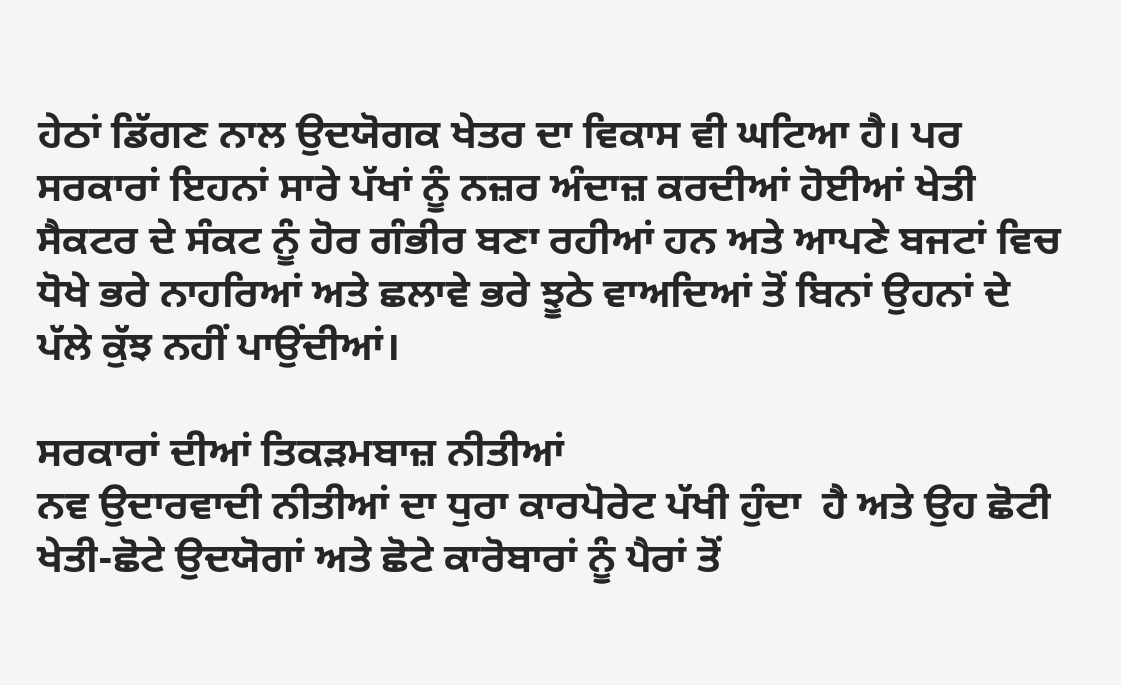ਹੇਠਾਂ ਡਿੱਗਣ ਨਾਲ ਉਦਯੋਗਕ ਖੇਤਰ ਦਾ ਵਿਕਾਸ ਵੀ ਘਟਿਆ ਹੈ। ਪਰ ਸਰਕਾਰਾਂ ਇਹਨਾਂ ਸਾਰੇ ਪੱਖਾਂ ਨੂੰ ਨਜ਼ਰ ਅੰਦਾਜ਼ ਕਰਦੀਆਂ ਹੋਈਆਂ ਖੇਤੀ ਸੈਕਟਰ ਦੇ ਸੰਕਟ ਨੂੰ ਹੋਰ ਗੰਭੀਰ ਬਣਾ ਰਹੀਆਂ ਹਨ ਅਤੇ ਆਪਣੇ ਬਜਟਾਂ ਵਿਚ ਧੋਖੇ ਭਰੇ ਨਾਹਰਿਆਂ ਅਤੇ ਛਲਾਵੇ ਭਰੇ ਝੂਠੇ ਵਾਅਦਿਆਂ ਤੋਂ ਬਿਨਾਂ ਉਹਨਾਂ ਦੇ ਪੱਲੇ ਕੁੱਝ ਨਹੀਂ ਪਾਉਂਦੀਆਂ।

ਸਰਕਾਰਾਂ ਦੀਆਂ ਤਿਕੜਮਬਾਜ਼ ਨੀਤੀਆਂ
ਨਵ ਉਦਾਰਵਾਦੀ ਨੀਤੀਆਂ ਦਾ ਧੁਰਾ ਕਾਰਪੋਰੇਟ ਪੱਖੀ ਹੁੰਦਾ  ਹੈ ਅਤੇ ਉਹ ਛੋਟੀ ਖੇਤੀ-ਛੋਟੇ ਉਦਯੋਗਾਂ ਅਤੇ ਛੋਟੇ ਕਾਰੋਬਾਰਾਂ ਨੂੰ ਪੈਰਾਂ ਤੋਂ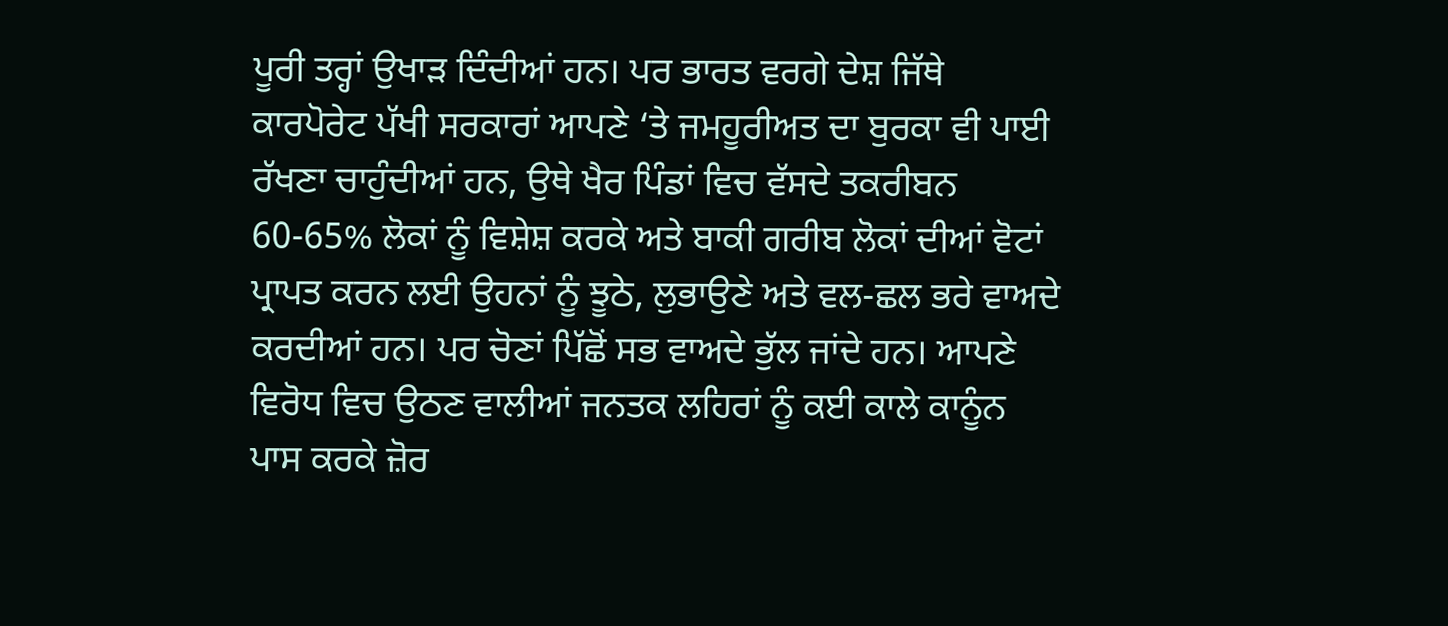ਪੂਰੀ ਤਰ੍ਹਾਂ ਉਖਾੜ ਦਿੰਦੀਆਂ ਹਨ। ਪਰ ਭਾਰਤ ਵਰਗੇ ਦੇਸ਼ ਜਿੱਥੇ ਕਾਰਪੋਰੇਟ ਪੱਖੀ ਸਰਕਾਰਾਂ ਆਪਣੇ ‘ਤੇ ਜਮਹੂਰੀਅਤ ਦਾ ਬੁਰਕਾ ਵੀ ਪਾਈ ਰੱਖਣਾ ਚਾਹੁੰਦੀਆਂ ਹਨ, ਉਥੇ ਖੈਰ ਪਿੰਡਾਂ ਵਿਚ ਵੱਸਦੇ ਤਕਰੀਬਨ 60-65% ਲੋਕਾਂ ਨੂੰ ਵਿਸ਼ੇਸ਼ ਕਰਕੇ ਅਤੇ ਬਾਕੀ ਗਰੀਬ ਲੋਕਾਂ ਦੀਆਂ ਵੋਟਾਂ ਪ੍ਰਾਪਤ ਕਰਨ ਲਈ ਉਹਨਾਂ ਨੂੰ ਝੂਠੇ, ਲੁਭਾਉਣੇ ਅਤੇ ਵਲ-ਛਲ ਭਰੇ ਵਾਅਦੇ ਕਰਦੀਆਂ ਹਨ। ਪਰ ਚੋਣਾਂ ਪਿੱਛੋਂ ਸਭ ਵਾਅਦੇ ਭੁੱਲ ਜਾਂਦੇ ਹਨ। ਆਪਣੇ ਵਿਰੋਧ ਵਿਚ ਉਠਣ ਵਾਲੀਆਂ ਜਨਤਕ ਲਹਿਰਾਂ ਨੂੰ ਕਈ ਕਾਲੇ ਕਾਨੂੰਨ ਪਾਸ ਕਰਕੇ ਜ਼ੋਰ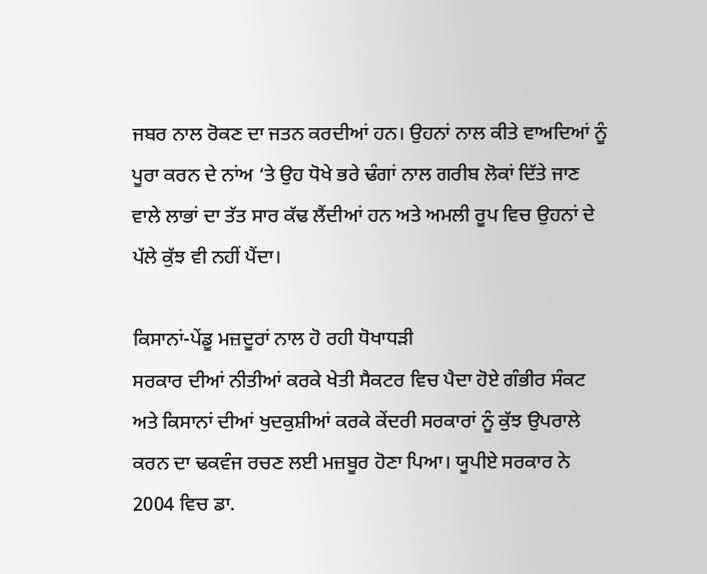ਜਬਰ ਨਾਲ ਰੋਕਣ ਦਾ ਜਤਨ ਕਰਦੀਆਂ ਹਨ। ਉਹਨਾਂ ਨਾਲ ਕੀਤੇ ਵਾਅਦਿਆਂ ਨੂੰ ਪੂਰਾ ਕਰਨ ਦੇ ਨਾਂਅ ‘ਤੇ ਉਹ ਧੋਖੇ ਭਰੇ ਢੰਗਾਂ ਨਾਲ ਗਰੀਬ ਲੋਕਾਂ ਦਿੱਤੇ ਜਾਣ ਵਾਲੇ ਲਾਭਾਂ ਦਾ ਤੱਤ ਸਾਰ ਕੱਢ ਲੈਂਦੀਆਂ ਹਨ ਅਤੇ ਅਮਲੀ ਰੂਪ ਵਿਚ ਉਹਨਾਂ ਦੇ ਪੱਲੇ ਕੁੱਝ ਵੀ ਨਹੀਂ ਪੈਂਦਾ।

ਕਿਸਾਨਾਂ-ਪੇਂਡੂ ਮਜ਼ਦੂਰਾਂ ਨਾਲ ਹੋ ਰਹੀ ਧੋਖਾਧੜੀ
ਸਰਕਾਰ ਦੀਆਂ ਨੀਤੀਆਂ ਕਰਕੇ ਖੇਤੀ ਸੈਕਟਰ ਵਿਚ ਪੈਦਾ ਹੋਏ ਗੰਭੀਰ ਸੰਕਟ ਅਤੇ ਕਿਸਾਨਾਂ ਦੀਆਂ ਖੁਦਕੁਸ਼ੀਆਂ ਕਰਕੇ ਕੇਂਦਰੀ ਸਰਕਾਰਾਂ ਨੂੰ ਕੁੱਝ ਉਪਰਾਲੇ ਕਰਨ ਦਾ ਢਕਵੰਜ ਰਚਣ ਲਈ ਮਜ਼ਬੂਰ ਹੋਣਾ ਪਿਆ। ਯੂਪੀਏ ਸਰਕਾਰ ਨੇ 2004 ਵਿਚ ਡਾ.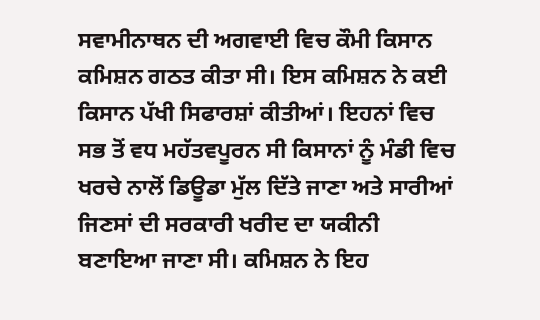ਸਵਾਮੀਨਾਥਨ ਦੀ ਅਗਵਾਈ ਵਿਚ ਕੌਮੀ ਕਿਸਾਨ ਕਮਿਸ਼ਨ ਗਠਤ ਕੀਤਾ ਸੀ। ਇਸ ਕਮਿਸ਼ਨ ਨੇ ਕਈ ਕਿਸਾਨ ਪੱਖੀ ਸਿਫਾਰਸ਼ਾਂ ਕੀਤੀਆਂ। ਇਹਨਾਂ ਵਿਚ ਸਭ ਤੋਂ ਵਧ ਮਹੱਤਵਪੂਰਨ ਸੀ ਕਿਸਾਨਾਂ ਨੂੰ ਮੰਡੀ ਵਿਚ ਖਰਚੇ ਨਾਲੋਂ ਡਿਊਡਾ ਮੁੱਲ ਦਿੱਤੇ ਜਾਣਾ ਅਤੇ ਸਾਰੀਆਂ ਜਿਣਸਾਂ ਦੀ ਸਰਕਾਰੀ ਖਰੀਦ ਦਾ ਯਕੀਨੀ ਬਣਾਇਆ ਜਾਣਾ ਸੀ। ਕਮਿਸ਼ਨ ਨੇ ਇਹ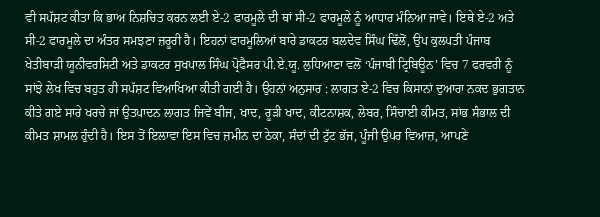ਵੀ ਸਪੱਸ਼ਟ ਕੀਤਾ ਕਿ ਭਾਅ ਨਿਸ਼ਚਿਤ ਕਰਨ ਲਈ ਏ-2 ਫਾਰਮੂਲੇ ਦੀ ਥਾਂ ਸੀ-2 ਫਾਰਮੂਲੇ ਨੂੰ ਆਧਾਰ ਮੰਨਿਆ ਜਾਵੇ। ਇਥੇ ਏ-2 ਅਤੇ ਸੀ-2 ਫਾਰਮੂਲੇ ਦਾ ਅੰਤਰ ਸਮਝਣਾ ਜ਼ਰੂਰੀ ਹੈ। ਇਹਨਾਂ ਫਾਰਮੂਲਿਆਂ ਬਾਰੇ ਡਾਕਟਰ ਬਲਦੇਵ ਸਿੰਘ ਢਿੱਲੋਂ, ਉਪ ਕੁਲਪਤੀ ਪੰਜਾਬ ਖੇਤੀਬਾੜੀ ਯੂਨੀਵਰਸਿਟੀ ਅਤੇ ਡਾਕਟਰ ਸੁਖਪਾਲ ਸਿੰਘ ਪ੍ਰੋਫੈਸਰ ਪੀ.ਏ.ਯੂ. ਲੁਧਿਆਣਾ ਵਲੋਂ ‘ਪੰਜਾਬੀ ਟ੍ਰਿਬਿਊਨ’ ਵਿਚ 7 ਫਰਵਰੀ ਨੂੰ ਸਾਂਝੇ ਲੇਖ ਵਿਚ ਬਹੁਤ ਹੀ ਸਪੱਸ਼ਟ ਵਿਆਖਿਆ ਕੀਤੀ ਗਈ ਹੈ। ਉਹਨਾਂ ਅਨੁਸਾਰ : ਲਾਗਤ ਏ-2 ਵਿਚ ਕਿਸਾਨਾਂ ਦੁਆਰਾ ਨਕਦ ਭੁਗਤਾਨ ਕੀਤੇ ਗਏ ਸਾਰੇ ਖਰਚੇ ਜਾਂ ਉਤਪਾਦਨ ਲਾਗਤ ਜਿਵੇਂ ਬੀਜ, ਖਾਦ, ਰੂੜੀ ਖਾਦ, ਕੀਟਨਾਸ਼ਕ, ਲੇਬਰ, ਸਿੰਚਾਈ ਕੀਮਤ, ਸਾਂਭ ਸੰਭਾਲ ਦੀ ਕੀਮਤ ਸ਼ਾਮਲ ਹੁੰਦੀ ਹੈ। ਇਸ ਤੋਂ ਇਲਾਵਾ ਇਸ ਵਿਚ ਜ਼ਮੀਨ ਦਾ ਠੇਕਾ, ਸੰਦਾਂ ਦੀ ਟੁੱਟ ਭੱਜ, ਪੂੰਜੀ ਉਪਰ ਵਿਆਜ਼, ਆਪਣੇ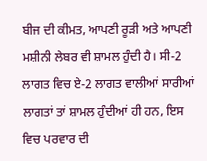ਬੀਜ ਦੀ ਕੀਮਤ, ਆਪਣੀ ਰੂੜੀ ਅਤੇ ਆਪਣੀ ਮਸ਼ੀਨੀ ਲੇਬਰ ਵੀ ਸ਼ਾਮਲ ਹੁੰਦੀ ਹੈ। ਸੀ-2 ਲਾਗਤ ਵਿਚ ਏ-2 ਲਾਗਤ ਵਾਲੀਆਂ ਸਾਰੀਆਂ ਲਾਗਤਾਂ ਤਾਂ ਸ਼ਾਮਲ ਹੁੰਦੀਆਂ ਹੀ ਹਨ, ਇਸ ਵਿਚ ਪਰਵਾਰ ਦੀ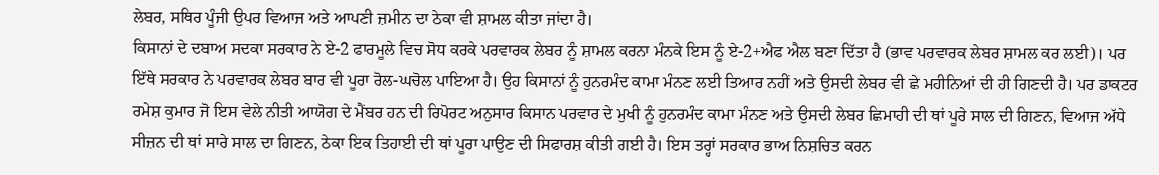ਲੇਬਰ, ਸਥਿਰ ਪੂੰਜੀ ਉਪਰ ਵਿਆਜ ਅਤੇ ਆਪਣੀ ਜ਼ਮੀਨ ਦਾ ਠੇਕਾ ਵੀ ਸ਼ਾਮਲ ਕੀਤਾ ਜਾਂਦਾ ਹੈ।
ਕਿਸਾਨਾਂ ਦੇ ਦਬਾਅ ਸਦਕਾ ਸਰਕਾਰ ਨੇ ਏ-2 ਫਾਰਮੂਲੇ ਵਿਚ ਸੋਧ ਕਰਕੇ ਪਰਵਾਰਕ ਲੇਬਰ ਨੂੰ ਸ਼ਾਮਲ ਕਰਨਾ ਮੰਨਕੇ ਇਸ ਨੂੰ ਏ-2+ਐਫ ਐਲ ਬਣਾ ਦਿੱਤਾ ਹੈ (ਭਾਵ ਪਰਵਾਰਕ ਲੇਬਰ ਸ਼ਾਮਲ ਕਰ ਲਈ)। ਪਰ ਇੱਥੇ ਸਰਕਾਰ ਨੇ ਪਰਵਾਰਕ ਲੇਬਰ ਬਾਰ ਵੀ ਪੂਰਾ ਰੋਲ-ਘਚੋਲ ਪਾਇਆ ਹੈ। ਉਹ ਕਿਸਾਨਾਂ ਨੂੰ ਹੁਨਰਮੰਦ ਕਾਮਾ ਮੰਨਣ ਲਈ ਤਿਆਰ ਨਹੀਂ ਅਤੇ ਉਸਦੀ ਲੇਬਰ ਵੀ ਛੇ ਮਹੀਨਿਆਂ ਦੀ ਹੀ ਗਿਣਦੀ ਹੈ। ਪਰ ਡਾਕਟਰ ਰਮੇਸ਼ ਕੁਮਾਰ ਜੋ ਇਸ ਵੇਲੇ ਨੀਤੀ ਆਯੋਗ ਦੇ ਮੈਂਬਰ ਹਨ ਦੀ ਰਿਪੋਰਟ ਅਨੁਸਾਰ ਕਿਸਾਨ ਪਰਵਾਰ ਦੇ ਮੁਖੀ ਨੂੰ ਹੁਨਰਮੰਦ ਕਾਮਾ ਮੰਨਣ ਅਤੇ ਉਸਦੀ ਲੇਬਰ ਛਿਮਾਹੀ ਦੀ ਥਾਂ ਪੂਰੇ ਸਾਲ ਦੀ ਗਿਣਨ, ਵਿਆਜ ਅੱਧੇ ਸੀਜ਼ਨ ਦੀ ਥਾਂ ਸਾਰੇ ਸਾਲ ਦਾ ਗਿਣਨ, ਠੇਕਾ ਇਕ ਤਿਹਾਈ ਦੀ ਥਾਂ ਪੂਰਾ ਪਾਉਣ ਦੀ ਸਿਫਾਰਸ਼ ਕੀਤੀ ਗਈ ਹੈ। ਇਸ ਤਰ੍ਹਾਂ ਸਰਕਾਰ ਭਾਅ ਨਿਸ਼ਚਿਤ ਕਰਨ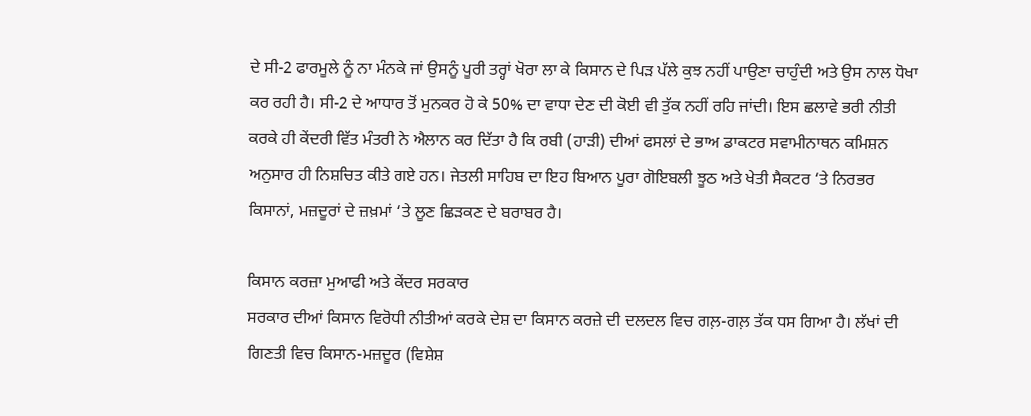ਦੇ ਸੀ-2 ਫਾਰਮੂਲੇ ਨੂੰ ਨਾ ਮੰਨਕੇ ਜਾਂ ਉਸਨੂੰ ਪੂਰੀ ਤਰ੍ਹਾਂ ਖੋਰਾ ਲਾ ਕੇ ਕਿਸਾਨ ਦੇ ਪਿੜ ਪੱਲੇ ਕੁਝ ਨਹੀਂ ਪਾਉਣਾ ਚਾਹੁੰਦੀ ਅਤੇ ਉਸ ਨਾਲ ਧੋਖਾ ਕਰ ਰਹੀ ਹੈ। ਸੀ-2 ਦੇ ਆਧਾਰ ਤੋਂ ਮੁਨਕਰ ਹੋ ਕੇ 50% ਦਾ ਵਾਧਾ ਦੇਣ ਦੀ ਕੋਈ ਵੀ ਤੁੱਕ ਨਹੀਂ ਰਹਿ ਜਾਂਦੀ। ਇਸ ਛਲਾਵੇ ਭਰੀ ਨੀਤੀ ਕਰਕੇ ਹੀ ਕੇਂਦਰੀ ਵਿੱਤ ਮੰਤਰੀ ਨੇ ਐਲਾਨ ਕਰ ਦਿੱਤਾ ਹੈ ਕਿ ਰਬੀ (ਹਾੜੀ) ਦੀਆਂ ਫਸਲਾਂ ਦੇ ਭਾਅ ਡਾਕਟਰ ਸਵਾਮੀਨਾਥਨ ਕਮਿਸ਼ਨ ਅਨੁਸਾਰ ਹੀ ਨਿਸ਼ਚਿਤ ਕੀਤੇ ਗਏ ਹਨ। ਜੇਤਲੀ ਸਾਹਿਬ ਦਾ ਇਹ ਬਿਆਨ ਪੂਰਾ ਗੋਇਬਲੀ ਝੂਠ ਅਤੇ ਖੇਤੀ ਸੈਕਟਰ ‘ਤੇ ਨਿਰਭਰ ਕਿਸਾਨਾਂ, ਮਜ਼ਦੂਰਾਂ ਦੇ ਜ਼ਖ਼ਮਾਂ ‘ਤੇ ਲੂਣ ਛਿੜਕਣ ਦੇ ਬਰਾਬਰ ਹੈ।

ਕਿਸਾਨ ਕਰਜ਼ਾ ਮੁਆਫੀ ਅਤੇ ਕੇਂਦਰ ਸਰਕਾਰ
ਸਰਕਾਰ ਦੀਆਂ ਕਿਸਾਨ ਵਿਰੋਧੀ ਨੀਤੀਆਂ ਕਰਕੇ ਦੇਸ਼ ਦਾ ਕਿਸਾਨ ਕਰਜ਼ੇ ਦੀ ਦਲਦਲ ਵਿਚ ਗਲ਼-ਗਲ਼ ਤੱਕ ਧਸ ਗਿਆ ਹੈ। ਲੱਖਾਂ ਦੀ ਗਿਣਤੀ ਵਿਚ ਕਿਸਾਨ-ਮਜ਼ਦੂਰ (ਵਿਸ਼ੇਸ਼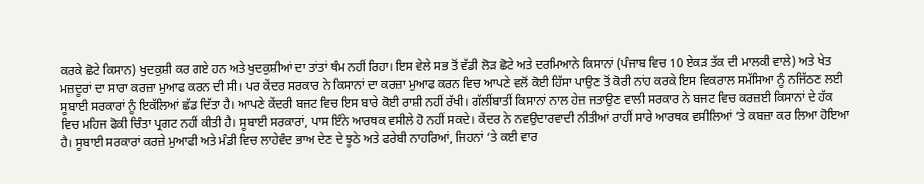ਕਰਕੇ ਛੋਟੇ ਕਿਸਾਨ) ਖੁਦਕੁਸ਼ੀ ਕਰ ਗਏ ਹਨ ਅਤੇ ਖੁਦਕੁਸ਼ੀਆਂ ਦਾ ਤਾਂਤਾਂ ਥੰਮ ਨਹੀਂ ਰਿਹਾ। ਇਸ ਵੇਲੇ ਸਭ ਤੋਂ ਵੱਡੀ ਲੋੜ ਛੋਟੇ ਅਤੇ ਦਰਮਿਆਨੇ ਕਿਸਾਨਾਂ (ਪੰਜਾਬ ਵਿਚ 10 ਏਕੜ ਤੱਕ ਦੀ ਮਾਲਕੀ ਵਾਲੇ) ਅਤੇ ਖੇਤ ਮਜ਼ਦੂਰਾਂ ਦਾ ਸਾਰਾ ਕਰਜ਼ਾ ਮੁਆਫ ਕਰਨ ਦੀ ਸੀ। ਪਰ ਕੇਂਦਰ ਸਰਕਾਰ ਨੇ ਕਿਸਾਨਾਂ ਦਾ ਕਰਜ਼ਾ ਮੁਆਫ ਕਰਨ ਵਿਚ ਆਪਣੇ ਵਲੋਂ ਕੋਈ ਹਿੱਸਾ ਪਾਉਣ ਤੋਂ ਕੋਰੀ ਨਾਂਹ ਕਰਕੇ ਇਸ ਵਿਕਰਾਲ ਸਮੱਸਿਆ ਨੂੰ ਨਜਿੱਠਣ ਲਈ ਸੂਬਾਈ ਸਰਕਾਰਾਂ ਨੂੰ ਇਕੱਲਿਆਂ ਛੱਡ ਦਿੱਤਾ ਹੈ। ਆਪਣੇ ਕੇਂਦਰੀ ਬਜਟ ਵਿਚ ਇਸ ਬਾਰੇ ਕੋਈ ਰਾਸ਼ੀ ਨਹੀਂ ਰੱਖੀ। ਗੱਲੀਂਬਾਤੀਂ ਕਿਸਾਨਾਂ ਨਾਲ ਹੇਜ਼ ਜਤਾਉਣ ਵਾਲੀ ਸਰਕਾਰ ਨੇ ਬਜਟ ਵਿਚ ਕਰਜ਼ਈ ਕਿਸਾਨਾਂ ਦੇ ਹੱਕ ਵਿਚ ਮਹਿਜ ਫੋਕੀ ਚਿੰਤਾ ਪ੍ਰਗਟ ਨਹੀਂ ਕੀਤੀ ਹੈ। ਸੂਬਾਈ ਸਰਕਾਰਾਂ, ਪਾਸ ਇੰਨੇ ਆਰਥਕ ਵਸੀਲੇ ਹੋ ਨਹੀਂ ਸਕਦੇ। ਕੇਂਦਰ ਨੇ ਨਵਉਦਾਰਵਾਦੀ ਨੀਤੀਆਂ ਰਾਹੀਂ ਸਾਰੇ ਆਰਥਕ ਵਸੀਲਿਆਂ ‘ਤੇ ਕਬਜ਼ਾ ਕਰ ਲਿਆ ਹੋਇਆ ਹੈ। ਸੂਬਾਈ ਸਰਕਾਰਾਂ ਕਰਜ਼ੇ ਮੁਆਫੀ ਅਤੇ ਮੰਡੀ ਵਿਚ ਲਾਹੇਵੰਦ ਭਾਅ ਦੇਣ ਦੇ ਝੂਠੇ ਅਤੇ ਫਰੇਬੀ ਨਾਹਰਿਆਂ, ਜਿਹਨਾਂ ‘ਤੇ ਕਈ ਵਾਰ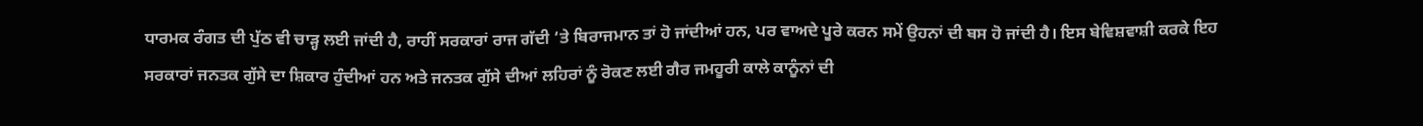ਧਾਰਮਕ ਰੰਗਤ ਦੀ ਪੁੱਠ ਵੀ ਚਾੜ੍ਹ ਲਈ ਜਾਂਦੀ ਹੈ, ਰਾਹੀਂ ਸਰਕਾਰਾਂ ਰਾਜ ਗੱਦੀ ‘ਤੇ ਬਿਰਾਜਮਾਨ ਤਾਂ ਹੋ ਜਾਂਦੀਆਂ ਹਨ, ਪਰ ਵਾਅਦੇ ਪੂਰੇ ਕਰਨ ਸਮੇਂ ਉਹਨਾਂ ਦੀ ਬਸ ਹੋ ਜਾਂਦੀ ਹੈ। ਇਸ ਬੇਵਿਸ਼ਵਾਸ਼ੀ ਕਰਕੇ ਇਹ ਸਰਕਾਰਾਂ ਜਨਤਕ ਗੁੱਸੇ ਦਾ ਸ਼ਿਕਾਰ ਹੁੰਦੀਆਂ ਹਨ ਅਤੇ ਜਨਤਕ ਗੁੱਸੇ ਦੀਆਂ ਲਹਿਰਾਂ ਨੂੰ ਰੋਕਣ ਲਈ ਗੈਰ ਜਮਹੂਰੀ ਕਾਲੇ ਕਾਨੂੰਨਾਂ ਦੀ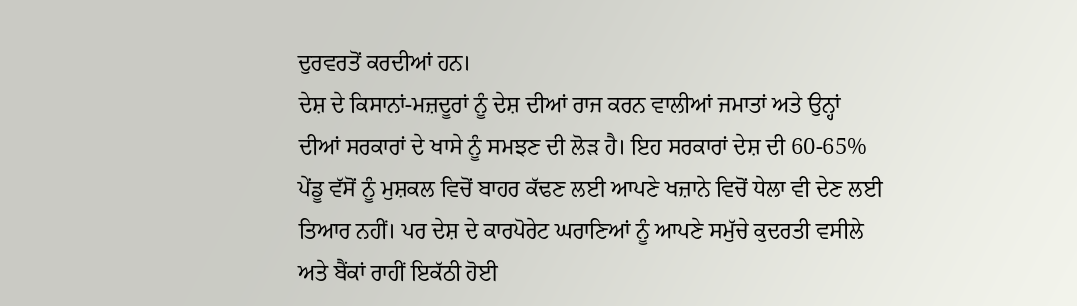ਦੁਰਵਰਤੋਂ ਕਰਦੀਆਂ ਹਨ।
ਦੇਸ਼ ਦੇ ਕਿਸਾਨਾਂ-ਮਜ਼ਦੂਰਾਂ ਨੂੰ ਦੇਸ਼ ਦੀਆਂ ਰਾਜ ਕਰਨ ਵਾਲੀਆਂ ਜਮਾਤਾਂ ਅਤੇ ਉਨ੍ਹਾਂ ਦੀਆਂ ਸਰਕਾਰਾਂ ਦੇ ਖਾਸੇ ਨੂੰ ਸਮਝਣ ਦੀ ਲੋੜ ਹੈ। ਇਹ ਸਰਕਾਰਾਂ ਦੇਸ਼ ਦੀ 60-65% ਪੇਂਡੂ ਵੱਸੋਂ ਨੂੰ ਮੁਸ਼ਕਲ ਵਿਚੋਂ ਬਾਹਰ ਕੱਢਣ ਲਈ ਆਪਣੇ ਖਜ਼ਾਨੇ ਵਿਚੋਂ ਧੇਲਾ ਵੀ ਦੇਣ ਲਈ ਤਿਆਰ ਨਹੀਂ। ਪਰ ਦੇਸ਼ ਦੇ ਕਾਰਪੋਰੇਟ ਘਰਾਣਿਆਂ ਨੂੰ ਆਪਣੇ ਸਮੁੱਚੇ ਕੁਦਰਤੀ ਵਸੀਲੇ ਅਤੇ ਬੈਂਕਾਂ ਰਾਹੀਂ ਇਕੱਠੀ ਹੋਈ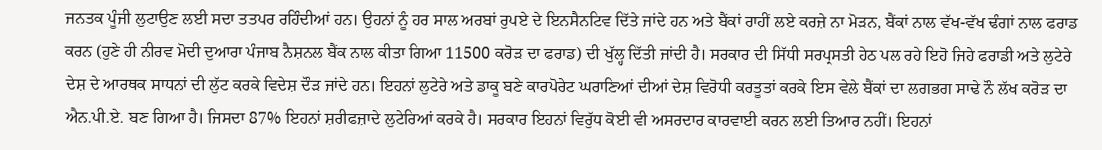ਜਨਤਕ ਪੂੰਜੀ ਲੁਟਾਉਣ ਲਈ ਸਦਾ ਤਤਪਰ ਰਹਿੰਦੀਆਂ ਹਨ। ਉਹਨਾਂ ਨੂੰ ਹਰ ਸਾਲ ਅਰਬਾਂ ਰੁਪਏ ਦੇ ਇਨਸੈਨਟਿਵ ਦਿੱਤੇ ਜਾਂਦੇ ਹਨ ਅਤੇ ਬੈਂਕਾਂ ਰਾਹੀਂ ਲਏ ਕਰਜ਼ੇ ਨਾ ਮੋੜਨ, ਬੈਂਕਾਂ ਨਾਲ ਵੱਖ-ਵੱਖ ਢੰਗਾਂ ਨਾਲ ਫਰਾਡ ਕਰਨ (ਹੁਣੇ ਹੀ ਨੀਰਵ ਮੋਦੀ ਦੁਆਰਾ ਪੰਜਾਬ ਨੈਸ਼ਨਲ ਬੈਂਕ ਨਾਲ ਕੀਤਾ ਗਿਆ 11500 ਕਰੋੜ ਦਾ ਫਰਾਡ) ਦੀ ਖੁੱਲ੍ਹ ਦਿੱਤੀ ਜਾਂਦੀ ਹੈ। ਸਰਕਾਰ ਦੀ ਸਿੱਧੀ ਸਰਪ੍ਰਸਤੀ ਹੇਠ ਪਲ ਰਹੇ ਇਹੋ ਜਿਹੇ ਫਰਾਡੀ ਅਤੇ ਲੁਟੇਰੇ ਦੇਸ਼ ਦੇ ਆਰਥਕ ਸਾਧਨਾਂ ਦੀ ਲੁੱਟ ਕਰਕੇ ਵਿਦੇਸ਼ ਦੌੜ ਜਾਂਦੇ ਹਨ। ਇਹਨਾਂ ਲੁਟੇਰੇ ਅਤੇ ਡਾਕੂ ਬਣੇ ਕਾਰਪੋਰੇਟ ਘਰਾਣਿਆਂ ਦੀਆਂ ਦੇਸ਼ ਵਿਰੋਧੀ ਕਰਤੂਤਾਂ ਕਰਕੇ ਇਸ ਵੇਲੇ ਬੈਂਕਾਂ ਦਾ ਲਗਭਗ ਸਾਢੇ ਨੌ ਲੱਖ ਕਰੋੜ ਦਾ ਐਨ.ਪੀ.ਏ. ਬਣ ਗਿਆ ਹੈ। ਜਿਸਦਾ 87% ਇਹਨਾਂ ਸ਼ਰੀਫਜ਼ਾਦੇ ਲੁਟੇਰਿਆਂ ਕਰਕੇ ਹੈ। ਸਰਕਾਰ ਇਹਨਾਂ ਵਿਰੁੱਧ ਕੋਈ ਵੀ ਅਸਰਦਾਰ ਕਾਰਵਾਈ ਕਰਨ ਲਈ ਤਿਆਰ ਨਹੀਂ। ਇਹਨਾਂ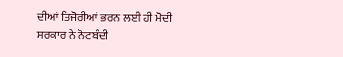ਦੀਆਂ ਤਿਜੋਰੀਆਂ ਭਰਨ ਲਈ ਹੀ ਮੋਦੀ ਸਰਕਾਰ ਨੇ ਨੋਟਬੰਦੀ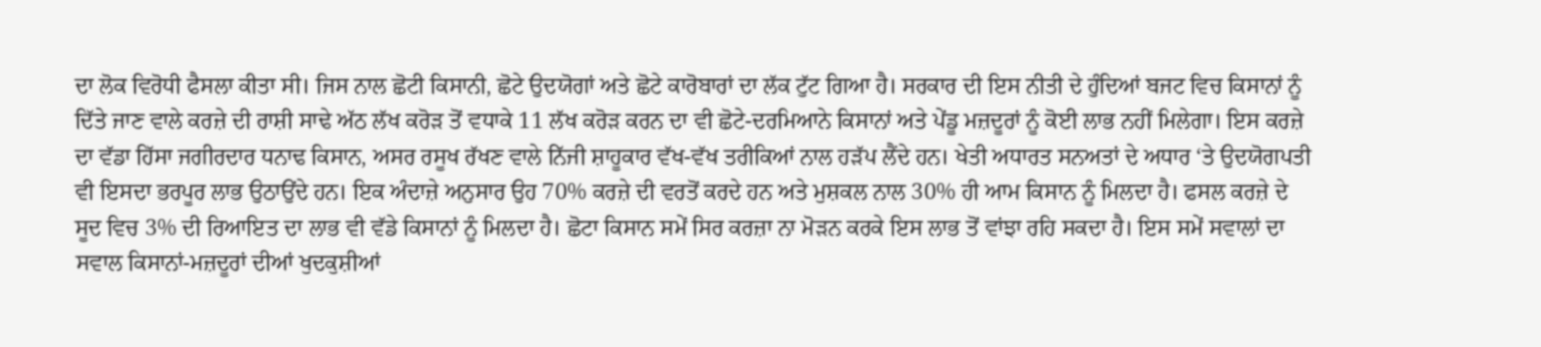ਦਾ ਲੋਕ ਵਿਰੋਧੀ ਫੈਸਲਾ ਕੀਤਾ ਸੀ। ਜਿਸ ਨਾਲ ਛੋਟੀ ਕਿਸਾਨੀ, ਛੋਟੇ ਉਦਯੋਗਾਂ ਅਤੇ ਛੋਟੇ ਕਾਰੋਬਾਰਾਂ ਦਾ ਲੱਕ ਟੁੱਟ ਗਿਆ ਹੈ। ਸਰਕਾਰ ਦੀ ਇਸ ਨੀਤੀ ਦੇ ਹੁੰਦਿਆਂ ਬਜਟ ਵਿਚ ਕਿਸਾਨਾਂ ਨੂੰ ਦਿੱਤੇ ਜਾਣ ਵਾਲੇ ਕਰਜ਼ੇ ਦੀ ਰਾਸ਼ੀ ਸਾਢੇ ਅੱਠ ਲੱਖ ਕਰੋੜ ਤੋਂ ਵਧਾਕੇ 11 ਲੱਖ ਕਰੋੜ ਕਰਨ ਦਾ ਵੀ ਛੋਟੇ-ਦਰਮਿਆਨੇ ਕਿਸਾਨਾਂ ਅਤੇ ਪੇਂਡੂ ਮਜ਼ਦੂਰਾਂ ਨੂੰ ਕੋਈ ਲਾਭ ਨਹੀਂ ਮਿਲੇਗਾ। ਇਸ ਕਰਜ਼ੇ ਦਾ ਵੱਡਾ ਹਿੱਸਾ ਜਗੀਰਦਾਰ ਧਨਾਢ ਕਿਸਾਨ, ਅਸਰ ਰਸੂਖ ਰੱਖਣ ਵਾਲੇ ਨਿੱਜੀ ਸ਼ਾਹੂਕਾਰ ਵੱਖ-ਵੱਖ ਤਰੀਕਿਆਂ ਨਾਲ ਹੜੱਪ ਲੈਂਦੇ ਹਨ। ਖੇਤੀ ਅਧਾਰਤ ਸਨਅਤਾਂ ਦੇ ਅਧਾਰ ‘ਤੇ ਉਦਯੋਗਪਤੀ ਵੀ ਇਸਦਾ ਭਰਪੂਰ ਲਾਭ ਉਠਾਉਂਦੇ ਹਨ। ਇਕ ਅੰਦਾਜ਼ੇ ਅਨੁਸਾਰ ਉਹ 70% ਕਰਜ਼ੇ ਦੀ ਵਰਤੋਂ ਕਰਦੇ ਹਨ ਅਤੇ ਮੁਸ਼ਕਲ ਨਾਲ 30% ਹੀ ਆਮ ਕਿਸਾਨ ਨੂੰ ਮਿਲਦਾ ਹੈ। ਫਸਲ ਕਰਜ਼ੇ ਦੇ ਸੂਦ ਵਿਚ 3% ਦੀ ਰਿਆਇਤ ਦਾ ਲਾਭ ਵੀ ਵੱਡੇ ਕਿਸਾਨਾਂ ਨੂੰ ਮਿਲਦਾ ਹੈ। ਛੋਟਾ ਕਿਸਾਨ ਸਮੇਂ ਸਿਰ ਕਰਜ਼ਾ ਨਾ ਮੋੜਨ ਕਰਕੇ ਇਸ ਲਾਭ ਤੋਂ ਵਾਂਝਾ ਰਹਿ ਸਕਦਾ ਹੈ। ਇਸ ਸਮੇਂ ਸਵਾਲਾਂ ਦਾ ਸਵਾਲ ਕਿਸਾਨਾਂ-ਮਜ਼ਦੂਰਾਂ ਦੀਆਂ ਖੁਦਕੁਸ਼ੀਆਂ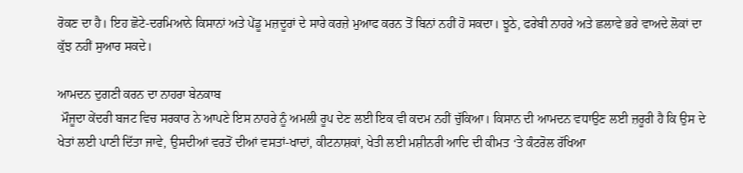ਰੋਕਣ ਦਾ ਹੈ। ਇਹ ਛੋਟੇ-ਦਰਮਿਆਨੇ ਕਿਸਾਨਾਂ ਅਤੇ ਪੇਂਡੂ ਮਜ਼ਦੂਰਾਂ ਦੇ ਸਾਰੇ ਕਰਜ਼ੇ ਮੁਆਫ ਕਰਨ ਤੋਂ ਬਿਨਾਂ ਨਹੀਂ ਹੋ ਸਕਦਾ। ਝੂਠੇ, ਫਰੇਬੀ ਨਾਹਰੇ ਅਤੇ ਛਲਾਵੇ ਭਰੇ ਵਾਅਦੇ ਲੋਕਾਂ ਦਾ ਕੁੱਝ ਨਹੀਂ ਸੁਆਰ ਸਕਦੇ।

ਆਮਦਨ ਦੁਗਣੀ ਕਰਨ ਦਾ ਨਾਹਰਾ ਬੇਨਕਾਬ
 ਮੌਜੂਦਾ ਕੇਂਦਰੀ ਬਜਟ ਵਿਚ ਸਰਕਾਰ ਨੇ ਆਪਣੇ ਇਸ ਨਾਹਰੇ ਨੂੰ ਅਮਲੀ ਰੂਪ ਦੇਣ ਲਈ ਇਕ ਵੀ ਕਦਮ ਨਹੀਂ ਚੁੱਕਿਆ। ਕਿਸਾਨ ਦੀ ਆਮਦਨ ਵਧਾਉਣ ਲਈ ਜ਼ਰੂਰੀ ਹੈ ਕਿ ਉਸ ਦੇ ਖੇਤਾਂ ਲਈ ਪਾਣੀ ਦਿੱਤਾ ਜਾਵੇ, ਉਸਦੀਆਂ ਵਰਤੋਂ ਦੀਆਂ ਵਸਤਾਂ-ਖਾਦਾਂ, ਕੀਟਨਾਸ਼ਕਾਂ, ਖੇਤੀ ਲਈ ਮਸ਼ੀਨਰੀ ਆਦਿ ਦੀ ਕੀਮਤ ‘ਤੇ ਕੰਟਰੋਲ ਰੱਖਿਆ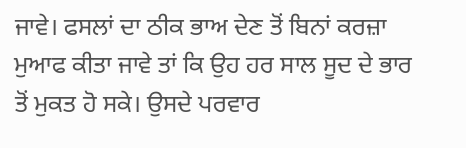ਜਾਵੇ। ਫਸਲਾਂ ਦਾ ਠੀਕ ਭਾਅ ਦੇਣ ਤੋਂ ਬਿਨਾਂ ਕਰਜ਼ਾ ਮੁਆਫ ਕੀਤਾ ਜਾਵੇ ਤਾਂ ਕਿ ਉਹ ਹਰ ਸਾਲ ਸੂਦ ਦੇ ਭਾਰ ਤੋਂ ਮੁਕਤ ਹੋ ਸਕੇ। ਉਸਦੇ ਪਰਵਾਰ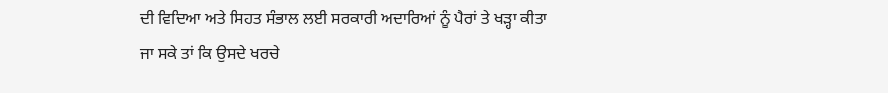ਦੀ ਵਿਦਿਆ ਅਤੇ ਸਿਹਤ ਸੰਭਾਲ ਲਈ ਸਰਕਾਰੀ ਅਦਾਰਿਆਂ ਨੂੰ ਪੈਰਾਂ ਤੇ ਖੜ੍ਹਾ ਕੀਤਾ ਜਾ ਸਕੇ ਤਾਂ ਕਿ ਉਸਦੇ ਖਰਚੇ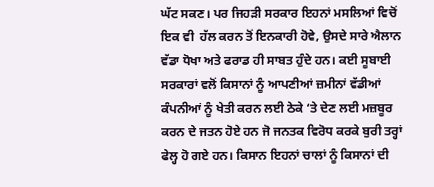ਘੱਟ ਸਕਣ। ਪਰ ਜਿਹੜੀ ਸਰਕਾਰ ਇਹਨਾਂ ਮਸਲਿਆਂ ਵਿਚੋਂ ਇਕ ਵੀ  ਹੱਲ ਕਰਨ ਤੋਂ ਇਨਕਾਰੀ ਹੋਵੇ, ਉਸਦੇ ਸਾਰੇ ਐਲਾਨ ਵੱਡਾ ਧੋਖਾ ਅਤੇ ਫਰਾਡ ਹੀ ਸਾਬਤ ਹੁੰਦੇ ਹਨ। ਕਈ ਸੂਬਾਈ ਸਰਕਾਰਾਂ ਵਲੋਂ ਕਿਸਾਨਾਂ ਨੂੰ ਆਪਣੀਆਂ ਜ਼ਮੀਨਾਂ ਵੱਡੀਆਂ ਕੰਪਨੀਆਂ ਨੂੰ ਖੇਤੀ ਕਰਨ ਲਈ ਠੇਕੇ ‘ਤੇ ਦੇਣ ਲਈ ਮਜ਼ਬੂਰ ਕਰਨ ਦੇ ਜਤਨ ਹੋਏ ਹਨ ਜੋ ਜਨਤਕ ਵਿਰੋਧ ਕਰਕੇ ਬੁਰੀ ਤਰ੍ਹਾਂ ਫੇਲ੍ਹ ਹੋ ਗਏ ਹਨ। ਕਿਸਾਨ ਇਹਨਾਂ ਚਾਲਾਂ ਨੂੰ ਕਿਸਾਨਾਂ ਦੀ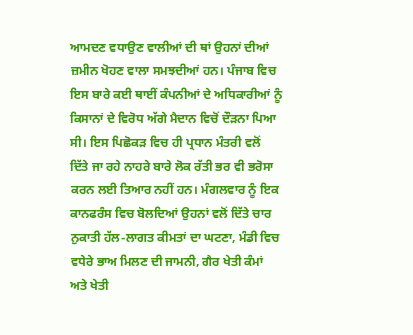ਆਮਦਣ ਵਧਾਉਣ ਵਾਲੀਆਂ ਦੀ ਥਾਂ ਉਹਨਾਂ ਦੀਆਂ ਜ਼ਮੀਨ ਖੋਹਣ ਵਾਲਾ ਸਮਝਦੀਆਂ ਹਨ। ਪੰਜਾਬ ਵਿਚ ਇਸ ਬਾਰੇ ਕਈ ਥਾਈਂ ਕੰਪਨੀਆਂ ਦੇ ਅਧਿਕਾਰੀਆਂ ਨੂੰ ਕਿਸਾਨਾਂ ਦੇ ਵਿਰੋਧ ਅੱਗੇ ਮੈਦਾਨ ਵਿਚੋਂ ਦੌੜਨਾ ਪਿਆ ਸੀ। ਇਸ ਪਿਛੋਕੜ ਵਿਚ ਹੀ ਪ੍ਰਧਾਨ ਮੰਤਰੀ ਵਲੋਂ ਦਿੱਤੇ ਜਾ ਰਹੇ ਨਾਹਰੇ ਬਾਰੇ ਲੋਕ ਰੱਤੀ ਭਰ ਵੀ ਭਰੋਸਾ ਕਰਨ ਲਈ ਤਿਆਰ ਨਹੀਂ ਹਨ। ਮੰਗਲਵਾਰ ਨੂੰ ਇਕ ਕਾਨਫਰੰਸ ਵਿਚ ਬੋਲਦਿਆਂ ਉਹਨਾਂ ਵਲੋਂ ਦਿੱਤੇ ਚਾਰ ਨੁਕਾਤੀ ਹੱਲ-ਲਾਗਤ ਕੀਮਤਾਂ ਦਾ ਘਟਣਾ, ਮੰਡੀ ਵਿਚ ਵਧੇਰੇ ਭਾਅ ਮਿਲਣ ਦੀ ਜਾਮਨੀ, ਗੈਰ ਖੇਤੀ ਕੰਮਾਂ ਅਤੇ ਖੇਤੀ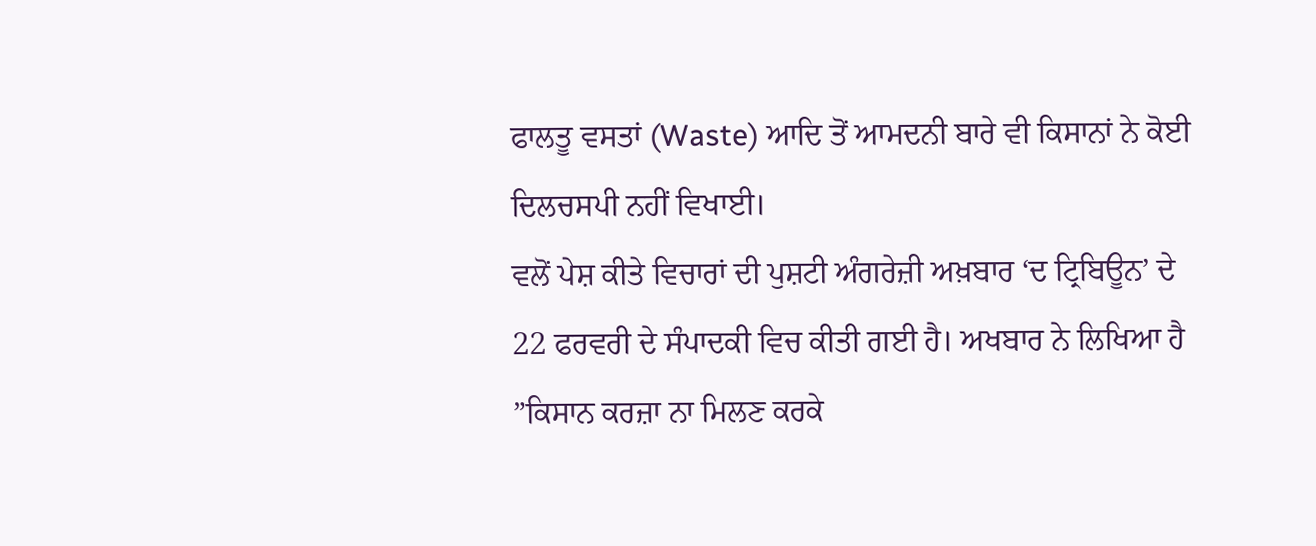ਫਾਲਤੂ ਵਸਤਾਂ (Waste) ਆਦਿ ਤੋਂ ਆਮਦਨੀ ਬਾਰੇ ਵੀ ਕਿਸਾਨਾਂ ਨੇ ਕੋਈ ਦਿਲਚਸਪੀ ਨਹੀਂ ਵਿਖਾਈ।
ਵਲੋਂ ਪੇਸ਼ ਕੀਤੇ ਵਿਚਾਰਾਂ ਦੀ ਪੁਸ਼ਟੀ ਅੰਗਰੇਜ਼ੀ ਅਖ਼ਬਾਰ ‘ਦ ਟ੍ਰਿਬਿਊਨ’ ਦੇ 22 ਫਰਵਰੀ ਦੇ ਸੰਪਾਦਕੀ ਵਿਚ ਕੀਤੀ ਗਈ ਹੈ। ਅਖਬਾਰ ਨੇ ਲਿਖਿਆ ਹੈ ”ਕਿਸਾਨ ਕਰਜ਼ਾ ਨਾ ਮਿਲਣ ਕਰਕੇ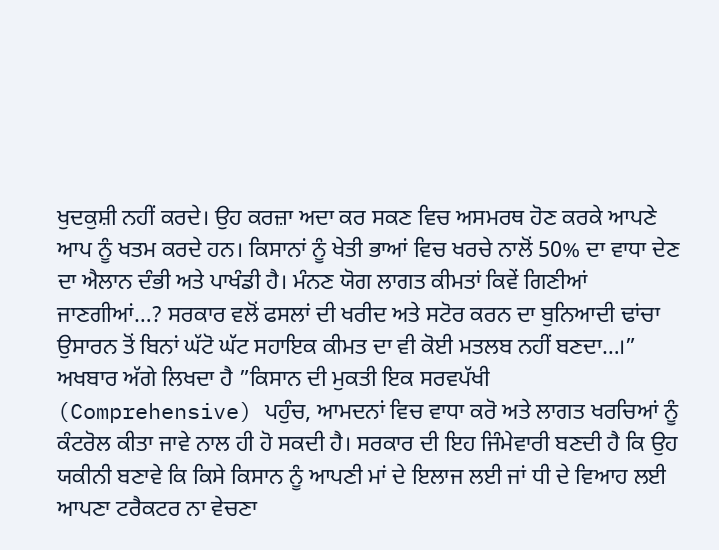ਖੁਦਕੁਸ਼ੀ ਨਹੀਂ ਕਰਦੇ। ਉਹ ਕਰਜ਼ਾ ਅਦਾ ਕਰ ਸਕਣ ਵਿਚ ਅਸਮਰਥ ਹੋਣ ਕਰਕੇ ਆਪਣੇ ਆਪ ਨੂੰ ਖਤਮ ਕਰਦੇ ਹਨ। ਕਿਸਾਨਾਂ ਨੂੰ ਖੇਤੀ ਭਾਆਂ ਵਿਚ ਖਰਚੇ ਨਾਲੋਂ 50% ਦਾ ਵਾਧਾ ਦੇਣ ਦਾ ਐਲਾਨ ਦੰਭੀ ਅਤੇ ਪਾਖੰਡੀ ਹੈ। ਮੰਨਣ ਯੋਗ ਲਾਗਤ ਕੀਮਤਾਂ ਕਿਵੇਂ ਗਿਣੀਆਂ ਜਾਣਗੀਆਂ…? ਸਰਕਾਰ ਵਲੋਂ ਫਸਲਾਂ ਦੀ ਖਰੀਦ ਅਤੇ ਸਟੋਰ ਕਰਨ ਦਾ ਬੁਨਿਆਦੀ ਢਾਂਚਾ ਉਸਾਰਨ ਤੋਂ ਬਿਨਾਂ ਘੱਟੋ ਘੱਟ ਸਹਾਇਕ ਕੀਮਤ ਦਾ ਵੀ ਕੋਈ ਮਤਲਬ ਨਹੀਂ ਬਣਦਾ…।” ਅਖਬਾਰ ਅੱਗੇ ਲਿਖਦਾ ਹੈ ”ਕਿਸਾਨ ਦੀ ਮੁਕਤੀ ਇਕ ਸਰਵਪੱਖੀ (Comprehensive) ਪਹੁੰਚ, ਆਮਦਨਾਂ ਵਿਚ ਵਾਧਾ ਕਰੋ ਅਤੇ ਲਾਗਤ ਖਰਚਿਆਂ ਨੂੰ ਕੰਟਰੋਲ ਕੀਤਾ ਜਾਵੇ ਨਾਲ ਹੀ ਹੋ ਸਕਦੀ ਹੈ। ਸਰਕਾਰ ਦੀ ਇਹ ਜਿੰਮੇਵਾਰੀ ਬਣਦੀ ਹੈ ਕਿ ਉਹ ਯਕੀਨੀ ਬਣਾਵੇ ਕਿ ਕਿਸੇ ਕਿਸਾਨ ਨੂੰ ਆਪਣੀ ਮਾਂ ਦੇ ਇਲਾਜ ਲਈ ਜਾਂ ਧੀ ਦੇ ਵਿਆਹ ਲਈ ਆਪਣਾ ਟਰੈਕਟਰ ਨਾ ਵੇਚਣਾ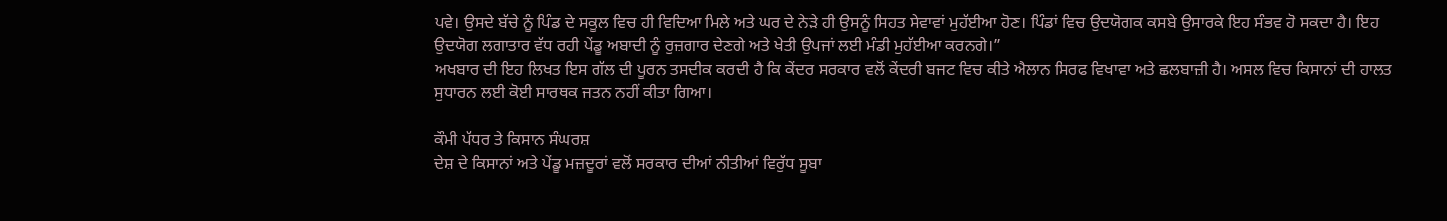ਪਵੇ। ਉਸਦੇ ਬੱਚੇ ਨੂੰ ਪਿੰਡ ਦੇ ਸਕੂਲ ਵਿਚ ਹੀ ਵਿਦਿਆ ਮਿਲੇ ਅਤੇ ਘਰ ਦੇ ਨੇੜੇ ਹੀ ਉਸਨੂੰ ਸਿਹਤ ਸੇਵਾਵਾਂ ਮੁਹੱਈਆ ਹੋਣ। ਪਿੰਡਾਂ ਵਿਚ ਉਦਯੋਗਕ ਕਸਬੇ ਉਸਾਰਕੇ ਇਹ ਸੰਭਵ ਹੋ ਸਕਦਾ ਹੈ। ਇਹ ਉਦਯੋਗ ਲਗਾਤਾਰ ਵੱਧ ਰਹੀ ਪੇਂਡੂ ਅਬਾਦੀ ਨੂੰ ਰੁਜ਼ਗਾਰ ਦੇਣਗੇ ਅਤੇ ਖੇਤੀ ਉਪਜਾਂ ਲਈ ਮੰਡੀ ਮੁਹੱਈਆ ਕਰਨਗੇ।”
ਅਖਬਾਰ ਦੀ ਇਹ ਲਿਖਤ ਇਸ ਗੱਲ ਦੀ ਪੂਰਨ ਤਸਦੀਕ ਕਰਦੀ ਹੈ ਕਿ ਕੇਂਦਰ ਸਰਕਾਰ ਵਲੋਂ ਕੇਂਦਰੀ ਬਜਟ ਵਿਚ ਕੀਤੇ ਐਲਾਨ ਸਿਰਫ ਵਿਖਾਵਾ ਅਤੇ ਛਲਬਾਜ਼ੀ ਹੈ। ਅਸਲ ਵਿਚ ਕਿਸਾਨਾਂ ਦੀ ਹਾਲਤ ਸੁਧਾਰਨ ਲਈ ਕੋਈ ਸਾਰਥਕ ਜਤਨ ਨਹੀਂ ਕੀਤਾ ਗਿਆ।

ਕੌਮੀ ਪੱਧਰ ਤੇ ਕਿਸਾਨ ਸੰਘਰਸ਼
ਦੇਸ਼ ਦੇ ਕਿਸਾਨਾਂ ਅਤੇ ਪੇਂਡੂ ਮਜ਼ਦੂਰਾਂ ਵਲੋਂ ਸਰਕਾਰ ਦੀਆਂ ਨੀਤੀਆਂ ਵਿਰੁੱਧ ਸੂਬਾ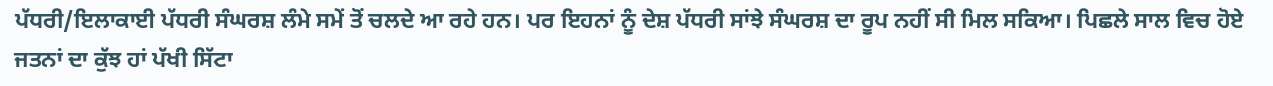ਪੱਧਰੀ/ਇਲਾਕਾਈ ਪੱਧਰੀ ਸੰਘਰਸ਼ ਲੰਮੇ ਸਮੇਂ ਤੋਂ ਚਲਦੇ ਆ ਰਹੇ ਹਨ। ਪਰ ਇਹਨਾਂ ਨੂੰ ਦੇਸ਼ ਪੱਧਰੀ ਸਾਂਝੇ ਸੰਘਰਸ਼ ਦਾ ਰੂਪ ਨਹੀਂ ਸੀ ਮਿਲ ਸਕਿਆ। ਪਿਛਲੇ ਸਾਲ ਵਿਚ ਹੋਏ ਜਤਨਾਂ ਦਾ ਕੁੱਝ ਹਾਂ ਪੱਖੀ ਸਿੱਟਾ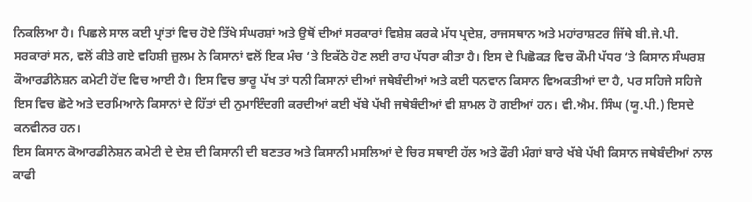ਨਿਕਲਿਆ ਹੈ। ਪਿਛਲੇ ਸਾਲ ਕਈ ਪ੍ਰਾਂਤਾਂ ਵਿਚ ਹੋਏ ਤਿੱਖੇ ਸੰਘਰਸ਼ਾਂ ਅਤੇ ਉਥੋਂ ਦੀਆਂ ਸਰਕਾਰਾਂ ਵਿਸ਼ੇਸ਼ ਕਰਕੇ ਮੱਧ ਪ੍ਰਦੇਸ਼, ਰਾਜਸਥਾਨ ਅਤੇ ਮਹਾਂਰਾਸ਼ਟਰ ਜਿੱਥੇ ਬੀ.ਜੇ.ਪੀ. ਸਰਕਾਰਾਂ ਸਨ, ਵਲੋਂ ਕੀਤੇ ਗਏ ਵਹਿਸ਼ੀ ਜ਼ੁਲਮ ਨੇ ਕਿਸਾਨਾਂ ਵਲੋਂ ਇਕ ਮੰਚ ‘ਤੇ ਇਕੱਠੇ ਹੋਣ ਲਈ ਰਾਹ ਪੱਧਰਾ ਕੀਤਾ ਹੈ। ਇਸ ਦੇ ਪਿਛੋਕੜ ਵਿਚ ਕੌਮੀ ਪੱਧਰ ‘ਤੇ ਕਿਸਾਨ ਸੰਘਰਸ਼ ਕੌਆਰਡੀਨੇਸ਼ਨ ਕਮੇਟੀ ਹੋਂਦ ਵਿਚ ਆਈ ਹੈ। ਇਸ ਵਿਚ ਭਾਰੂ ਪੱਖ ਤਾਂ ਧਨੀ ਕਿਸਾਨਾਂ ਦੀਆਂ ਜਥੇਬੰਦੀਆਂ ਅਤੇ ਕਈ ਧਨਵਾਨ ਕਿਸਾਨ ਵਿਅਕਤੀਆਂ ਦਾ ਹੈ, ਪਰ ਸਹਿਜੇ ਸਹਿਜੇ ਇਸ ਵਿਚ ਛੋਟੇ ਅਤੇ ਦਰਮਿਆਨੇ ਕਿਸਾਨਾਂ ਦੇ ਹਿੱਤਾਂ ਦੀ ਨੁਮਾਇੰਦਗੀ ਕਰਦੀਆਂ ਕਈ ਖੱਬੇ ਪੱਖੀ ਜਥੇਬੰਦੀਆਂ ਵੀ ਸ਼ਾਮਲ ਹੋ ਗਈਆਂ ਹਨ। ਵੀ.ਐਮ. ਸਿੰਘ (ਯੂ.ਪੀ.) ਇਸਦੇ ਕਨਵੀਨਰ ਹਨ।
ਇਸ ਕਿਸਾਨ ਕੋਆਰਡੀਨੇਸ਼ਨ ਕਮੇਟੀ ਦੇ ਦੇਸ਼ ਦੀ ਕਿਸਾਨੀ ਦੀ ਬਣਤਰ ਅਤੇ ਕਿਸਾਨੀ ਮਸਲਿਆਂ ਦੇ ਚਿਰ ਸਥਾਈ ਹੱਲ ਅਤੇ ਫੌਰੀ ਮੰਗਾਂ ਬਾਰੇ ਖੱਬੇ ਪੱਖੀ ਕਿਸਾਨ ਜਥੇਬੰਦੀਆਂ ਨਾਲ ਕਾਫੀ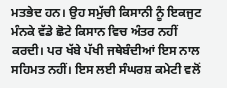ਮਤਭੇਦ ਹਨ। ਉਹ ਸਮੁੱਚੀ ਕਿਸਾਨੀ ਨੂੰ ਇਕਜੁਟ ਮੰਨਕੇ ਵੱਡੇ ਛੋਟੇ ਕਿਸਾਨ ਵਿਚ ਅੰਤਰ ਨਹੀਂ ਕਰਦੀ। ਪਰ ਖੱਬੇ ਪੱਖੀ ਜਥੇਬੰਦੀਆਂ ਇਸ ਨਾਲ ਸਹਿਮਤ ਨਹੀਂ। ਇਸ ਲਈ ਸੰਘਰਸ਼ ਕਮੇਟੀ ਵਲੋਂ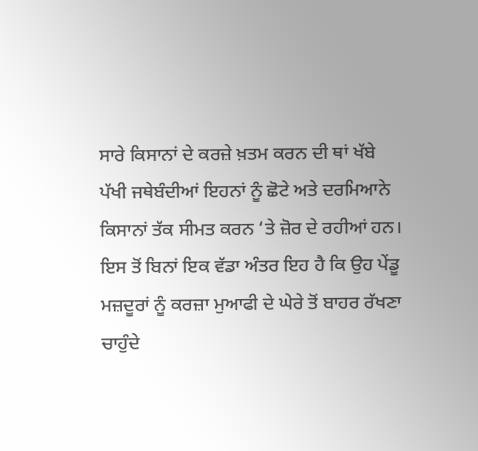ਸਾਰੇ ਕਿਸਾਨਾਂ ਦੇ ਕਰਜ਼ੇ ਖ਼ਤਮ ਕਰਨ ਦੀ ਥਾਂ ਖੱਬੇ ਪੱਖੀ ਜਥੇਬੰਦੀਆਂ ਇਹਨਾਂ ਨੂੰ ਛੋਟੇ ਅਤੇ ਦਰਮਿਆਨੇ ਕਿਸਾਨਾਂ ਤੱਕ ਸੀਮਤ ਕਰਨ ‘ਤੇ ਜ਼ੋਰ ਦੇ ਰਹੀਆਂ ਹਨ। ਇਸ ਤੋਂ ਬਿਨਾਂ ਇਕ ਵੱਡਾ ਅੰਤਰ ਇਹ ਹੈ ਕਿ ਉਹ ਪੇਂਡੂ ਮਜ਼ਦੂਰਾਂ ਨੂੰ ਕਰਜ਼ਾ ਮੁਆਫੀ ਦੇ ਘੇਰੇ ਤੋਂ ਬਾਹਰ ਰੱਖਣਾ ਚਾਹੁੰਦੇ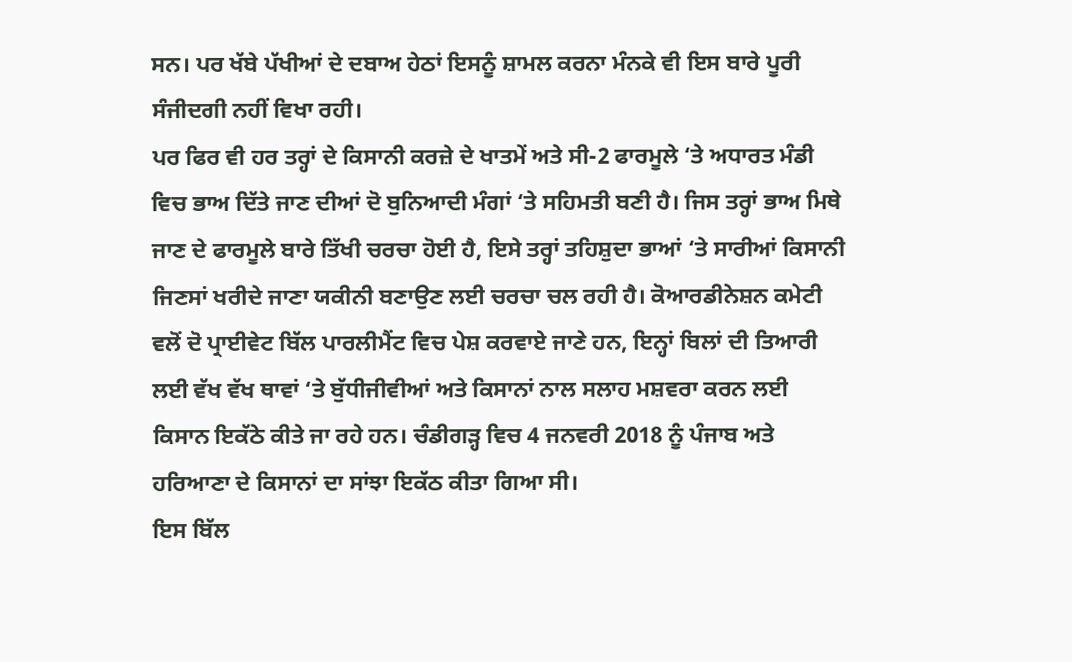ਸਨ। ਪਰ ਖੱਬੇ ਪੱਖੀਆਂ ਦੇ ਦਬਾਅ ਹੇਠਾਂ ਇਸਨੂੰ ਸ਼ਾਮਲ ਕਰਨਾ ਮੰਨਕੇ ਵੀ ਇਸ ਬਾਰੇ ਪੂਰੀ ਸੰਜੀਦਗੀ ਨਹੀਂ ਵਿਖਾ ਰਹੀ।
ਪਰ ਫਿਰ ਵੀ ਹਰ ਤਰ੍ਹਾਂ ਦੇ ਕਿਸਾਨੀ ਕਰਜ਼ੇ ਦੇ ਖਾਤਮੇਂ ਅਤੇ ਸੀ-2 ਫਾਰਮੂਲੇ ‘ਤੇ ਅਧਾਰਤ ਮੰਡੀ ਵਿਚ ਭਾਅ ਦਿੱਤੇ ਜਾਣ ਦੀਆਂ ਦੋ ਬੁਨਿਆਦੀ ਮੰਗਾਂ ‘ਤੇ ਸਹਿਮਤੀ ਬਣੀ ਹੈ। ਜਿਸ ਤਰ੍ਹਾਂ ਭਾਅ ਮਿਥੇ ਜਾਣ ਦੇ ਫਾਰਮੂਲੇ ਬਾਰੇ ਤਿੱਖੀ ਚਰਚਾ ਹੋਈ ਹੈ, ਇਸੇ ਤਰ੍ਹਾਂ ਤਹਿਸ਼ੁਦਾ ਭਾਆਂ ‘ਤੇ ਸਾਰੀਆਂ ਕਿਸਾਨੀ ਜਿਣਸਾਂ ਖਰੀਦੇ ਜਾਣਾ ਯਕੀਨੀ ਬਣਾਉਣ ਲਈ ਚਰਚਾ ਚਲ ਰਹੀ ਹੈ। ਕੋਆਰਡੀਨੇਸ਼ਨ ਕਮੇਟੀ ਵਲੋਂ ਦੋ ਪ੍ਰਾਈਵੇਟ ਬਿੱਲ ਪਾਰਲੀਮੈਂਟ ਵਿਚ ਪੇਸ਼ ਕਰਵਾਏ ਜਾਣੇ ਹਨ, ਇਨ੍ਹਾਂ ਬਿਲਾਂ ਦੀ ਤਿਆਰੀ ਲਈ ਵੱਖ ਵੱਖ ਥਾਵਾਂ ‘ਤੇ ਬੁੱਧੀਜੀਵੀਆਂ ਅਤੇ ਕਿਸਾਨਾਂ ਨਾਲ ਸਲਾਹ ਮਸ਼ਵਰਾ ਕਰਨ ਲਈ ਕਿਸਾਨ ਇਕੱਠੇ ਕੀਤੇ ਜਾ ਰਹੇ ਹਨ। ਚੰਡੀਗੜ੍ਹ ਵਿਚ 4 ਜਨਵਰੀ 2018 ਨੂੰ ਪੰਜਾਬ ਅਤੇ ਹਰਿਆਣਾ ਦੇ ਕਿਸਾਨਾਂ ਦਾ ਸਾਂਝਾ ਇਕੱਠ ਕੀਤਾ ਗਿਆ ਸੀ।
ਇਸ ਬਿੱਲ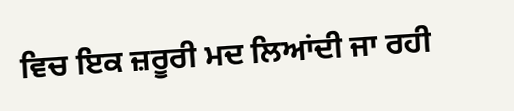ਵਿਚ ਇਕ ਜ਼ਰੂਰੀ ਮਦ ਲਿਆਂਦੀ ਜਾ ਰਹੀ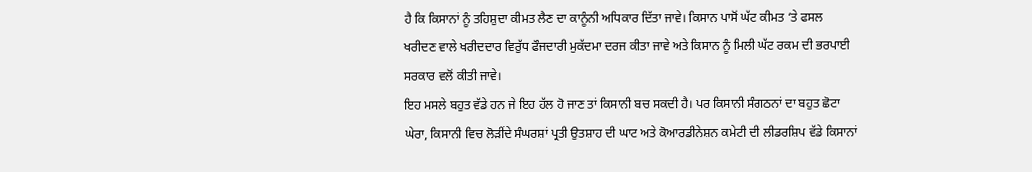ਹੈ ਕਿ ਕਿਸਾਨਾਂ ਨੂੰ ਤਹਿਸ਼ੁਦਾ ਕੀਮਤ ਲੈਣ ਦਾ ਕਾਨੂੰਨੀ ਅਧਿਕਾਰ ਦਿੱਤਾ ਜਾਵੇ। ਕਿਸਾਨ ਪਾਸੋਂ ਘੱਟ ਕੀਮਤ ‘ਤੇ ਫਸਲ ਖਰੀਦਣ ਵਾਲੇ ਖਰੀਦਦਾਰ ਵਿਰੁੱਧ ਫੌਜਦਾਰੀ ਮੁਕੱਦਮਾ ਦਰਜ ਕੀਤਾ ਜਾਵੇ ਅਤੇ ਕਿਸਾਨ ਨੂੰ ਮਿਲੀ ਘੱਟ ਰਕਮ ਦੀ ਭਰਪਾਈ ਸਰਕਾਰ ਵਲੋਂ ਕੀਤੀ ਜਾਵੇ।
ਇਹ ਮਸਲੇ ਬਹੁਤ ਵੱਡੇ ਹਨ ਜੇ ਇਹ ਹੱਲ ਹੋ ਜਾਣ ਤਾਂ ਕਿਸਾਨੀ ਬਚ ਸਕਦੀ ਹੈ। ਪਰ ਕਿਸਾਨੀ ਸੰਗਠਨਾਂ ਦਾ ਬਹੁਤ ਛੋਟਾ ਘੇਰਾ, ਕਿਸਾਨੀ ਵਿਚ ਲੋੜੀਂਦੇ ਸੰਘਰਸ਼ਾਂ ਪ੍ਰਤੀ ਉਤਸ਼ਾਹ ਦੀ ਘਾਟ ਅਤੇ ਕੋਆਰਡੀਨੇਸ਼ਨ ਕਮੇਟੀ ਦੀ ਲੀਡਰਸ਼ਿਪ ਵੱਡੇ ਕਿਸਾਨਾਂ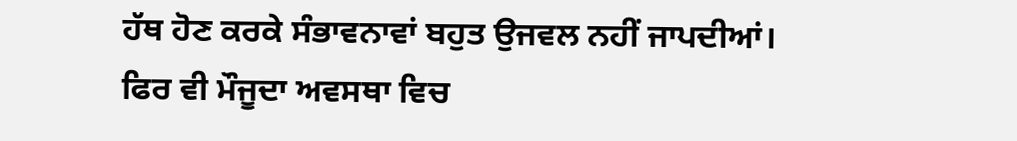ਹੱਥ ਹੋਣ ਕਰਕੇ ਸੰਭਾਵਨਾਵਾਂ ਬਹੁਤ ਉਜਵਲ ਨਹੀਂ ਜਾਪਦੀਆਂ। ਫਿਰ ਵੀ ਮੌਜੂਦਾ ਅਵਸਥਾ ਵਿਚ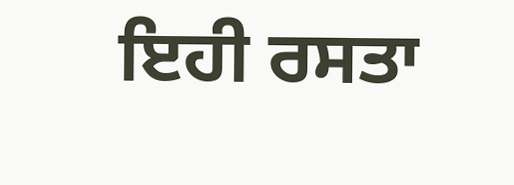ਇਹੀ ਰਸਤਾ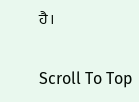ਹੈ।

Scroll To Top